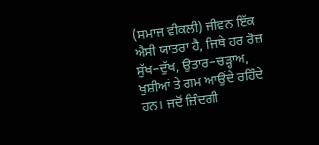(ਸਮਾਜ ਵੀਕਲੀ) ਜੀਵਨ ਇੱਕ ਐਸੀ ਯਾਤਰਾ ਹੈ, ਜਿਥੇ ਹਰ ਰੋਜ਼ ਸੁੱਖ–ਦੁੱਖ, ਉਤਾਰ–ਚੜ੍ਹਾਅ, ਖੁਸ਼ੀਆਂ ਤੇ ਗਮ ਆਉਂਦੇ ਰਹਿੰਦੇ ਹਨ। ਜਦੋਂ ਜ਼ਿੰਦਗੀ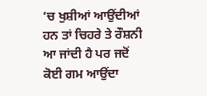‘ਚ ਖੁਸ਼ੀਆਂ ਆਉਂਦੀਆਂ ਹਨ ਤਾਂ ਚਿਹਰੇ ਤੇ ਰੌਸ਼ਨੀ ਆ ਜਾਂਦੀ ਹੈ ਪਰ ਜਦੋਂ ਕੋਈ ਗਮ ਆਉਂਦਾ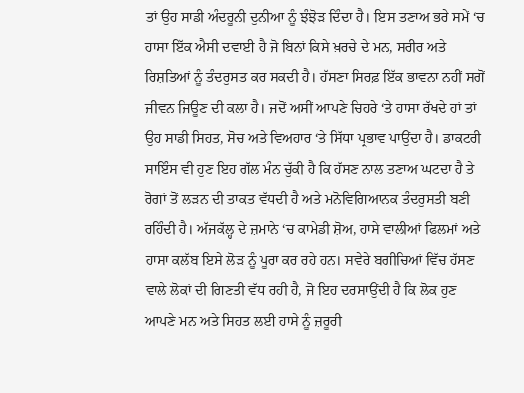ਤਾਂ ਉਹ ਸਾਡੀ ਅੰਦਰੂਨੀ ਦੁਨੀਆ ਨੂੰ ਝੰਝੋੜ ਦਿੰਦਾ ਹੈ। ਇਸ ਤਣਾਅ ਭਰੇ ਸਮੇਂ ‘ਚ ਹਾਸਾ ਇੱਕ ਐਸੀ ਦਵਾਈ ਹੈ ਜੋ ਬਿਨਾਂ ਕਿਸੇ ਖ਼ਰਚੇ ਦੇ ਮਨ, ਸਰੀਰ ਅਤੇ ਰਿਸ਼ਤਿਆਂ ਨੂੰ ਤੰਦਰੁਸਤ ਕਰ ਸਕਦੀ ਹੈ। ਹੱਸਣਾ ਸਿਰਫ਼ ਇੱਕ ਭਾਵਨਾ ਨਹੀਂ ਸਗੋਂ ਜੀਵਨ ਜਿਊਣ ਦੀ ਕਲਾ ਹੈ। ਜਦੋਂ ਅਸੀਂ ਆਪਣੇ ਚਿਹਰੇ ‘ਤੇ ਹਾਸਾ ਰੱਖਦੇ ਹਾਂ ਤਾਂ ਉਹ ਸਾਡੀ ਸਿਹਤ, ਸੋਚ ਅਤੇ ਵਿਅਹਾਰ ‘ਤੇ ਸਿੱਧਾ ਪ੍ਰਭਾਵ ਪਾਉਂਦਾ ਹੈ। ਡਾਕਟਰੀ ਸਾਇੰਸ ਵੀ ਹੁਣ ਇਹ ਗੱਲ ਮੰਨ ਚੁੱਕੀ ਹੈ ਕਿ ਹੱਸਣ ਨਾਲ ਤਣਾਅ ਘਟਦਾ ਹੈ ਤੇ ਰੋਗਾਂ ਤੋਂ ਲੜਨ ਦੀ ਤਾਕਤ ਵੱਧਦੀ ਹੈ ਅਤੇ ਮਨੋਵਿਗਿਆਨਕ ਤੰਦਰੁਸਤੀ ਬਣੀ ਰਹਿੰਦੀ ਹੈ। ਅੱਜਕੱਲ੍ਹ ਦੇ ਜ਼ਮਾਨੇ ‘ਚ ਕਾਮੇਡੀ ਸ਼ੋਅ, ਹਾਸੇ ਵਾਲੀਆਂ ਫਿਲਮਾਂ ਅਤੇ ਹਾਸਾ ਕਲੱਬ ਇਸੇ ਲੋੜ ਨੂੰ ਪੂਰਾ ਕਰ ਰਹੇ ਹਨ। ਸਵੇਰੇ ਬਗੀਚਿਆਂ ਵਿੱਚ ਹੱਸਣ ਵਾਲੇ ਲੋਕਾਂ ਦੀ ਗਿਣਤੀ ਵੱਧ ਰਹੀ ਹੈ, ਜੋ ਇਹ ਦਰਸਾਉਂਦੀ ਹੈ ਕਿ ਲੋਕ ਹੁਣ ਆਪਣੇ ਮਨ ਅਤੇ ਸਿਹਤ ਲਈ ਹਾਸੇ ਨੂੰ ਜ਼ਰੂਰੀ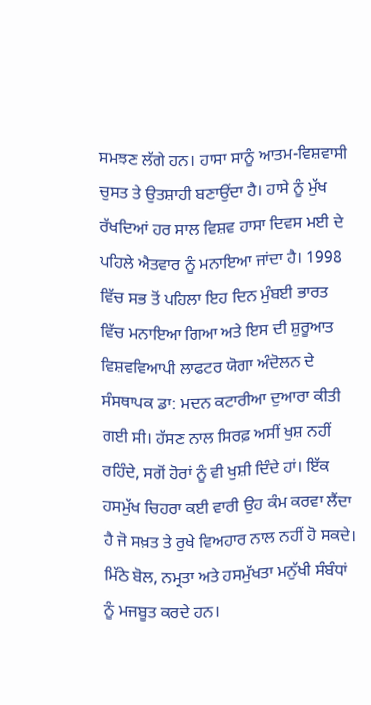ਸਮਝਣ ਲੱਗੇ ਹਨ। ਹਾਸਾ ਸਾਨੂੰ ਆਤਮ-ਵਿਸ਼ਵਾਸੀ ਚੁਸਤ ਤੇ ਉਤਸ਼ਾਹੀ ਬਣਾਉਂਦਾ ਹੈ। ਹਾਸੇ ਨੂੰ ਮੁੱਖ ਰੱਖਦਿਆਂ ਹਰ ਸਾਲ ਵਿਸ਼ਵ ਹਾਸਾ ਦਿਵਸ ਮਈ ਦੇ ਪਹਿਲੇ ਐਤਵਾਰ ਨੂੰ ਮਨਾਇਆ ਜਾਂਦਾ ਹੈ। 1998 ਵਿੱਚ ਸਭ ਤੋਂ ਪਹਿਲਾ ਇਹ ਦਿਨ ਮੁੰਬਈ ਭਾਰਤ ਵਿੱਚ ਮਨਾਇਆ ਗਿਆ ਅਤੇ ਇਸ ਦੀ ਸ਼ੁਰੂਆਤ ਵਿਸ਼ਵਵਿਆਪੀ ਲਾਫਟਰ ਯੋਗਾ ਅੰਦੋਲਨ ਦੇ ਸੰਸਥਾਪਕ ਡਾ: ਮਦਨ ਕਟਾਰੀਆ ਦੁਆਰਾ ਕੀਤੀ ਗਈ ਸੀ। ਹੱਸਣ ਨਾਲ ਸਿਰਫ਼ ਅਸੀਂ ਖੁਸ਼ ਨਹੀਂ ਰਹਿੰਦੇ, ਸਗੋਂ ਹੋਰਾਂ ਨੂੰ ਵੀ ਖੁਸ਼ੀ ਦਿੰਦੇ ਹਾਂ। ਇੱਕ ਹਸਮੁੱਖ ਚਿਹਰਾ ਕਈ ਵਾਰੀ ਉਹ ਕੰਮ ਕਰਵਾ ਲੈਂਦਾ ਹੈ ਜੋ ਸਖ਼ਤ ਤੇ ਰੁਖੇ ਵਿਅਹਾਰ ਨਾਲ ਨਹੀਂ ਹੋ ਸਕਦੇ। ਮਿੱਠੇ ਬੋਲ, ਨਮ੍ਰਤਾ ਅਤੇ ਹਸਮੁੱਖਤਾ ਮਨੁੱਖੀ ਸੰਬੰਧਾਂ ਨੂੰ ਮਜਬੂਤ ਕਰਦੇ ਹਨ।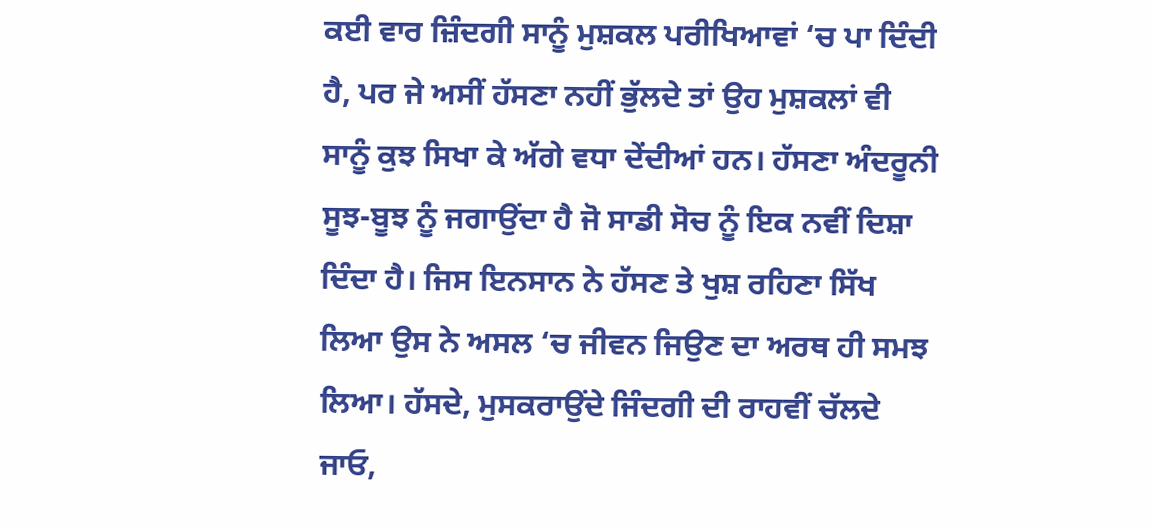ਕਈ ਵਾਰ ਜ਼ਿੰਦਗੀ ਸਾਨੂੰ ਮੁਸ਼ਕਲ ਪਰੀਖਿਆਵਾਂ ‘ਚ ਪਾ ਦਿੰਦੀ ਹੈ, ਪਰ ਜੇ ਅਸੀਂ ਹੱਸਣਾ ਨਹੀਂ ਭੁੱਲਦੇ ਤਾਂ ਉਹ ਮੁਸ਼ਕਲਾਂ ਵੀ ਸਾਨੂੰ ਕੁਝ ਸਿਖਾ ਕੇ ਅੱਗੇ ਵਧਾ ਦੇਂਦੀਆਂ ਹਨ। ਹੱਸਣਾ ਅੰਦਰੂਨੀ ਸੂਝ-ਬੂਝ ਨੂੰ ਜਗਾਉਂਦਾ ਹੈ ਜੋ ਸਾਡੀ ਸੋਚ ਨੂੰ ਇਕ ਨਵੀਂ ਦਿਸ਼ਾ ਦਿੰਦਾ ਹੈ। ਜਿਸ ਇਨਸਾਨ ਨੇ ਹੱਸਣ ਤੇ ਖੁਸ਼ ਰਹਿਣਾ ਸਿੱਖ ਲਿਆ ਉਸ ਨੇ ਅਸਲ ‘ਚ ਜੀਵਨ ਜਿਉਣ ਦਾ ਅਰਥ ਹੀ ਸਮਝ ਲਿਆ। ਹੱਸਦੇ, ਮੁਸਕਰਾਉਂਦੇ ਜਿੰਦਗੀ ਦੀ ਰਾਹਵੀਂ ਚੱਲਦੇ ਜਾਓ,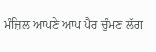ਮੰਜ਼ਿਲ ਆਪਣੇ ਆਪ ਪੈਰ ਚੁੰਮਣ ਲੱਗ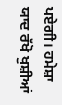ਪਏਗੀ। ਹਮੇਸ਼ਾ ਯਾਦ ਰੱਖੋ ਖੁਸ਼ੀਆਂ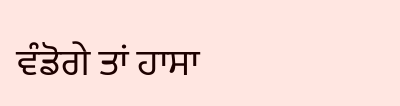ਵੰਡੋਗੇ ਤਾਂ ਹਾਸਾ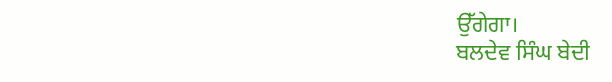ਉੱਗੇਗਾ।
ਬਲਦੇਵ ਸਿੰਘ ਬੇਦੀ